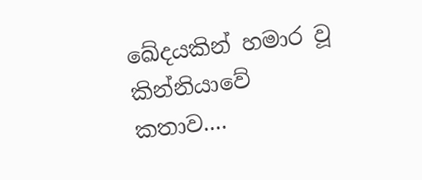ඛේදයකින් හමාර වූ කින්නියාවේ කතාව....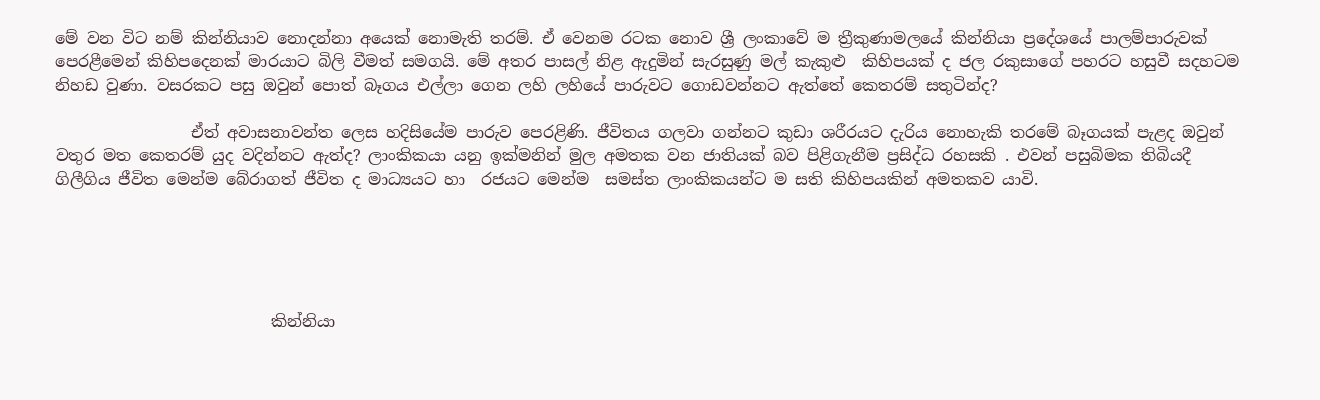මේ වන විට නම් කින්නියාව නොදන්නා අයෙක් නොමැති තරම්. ඒ වෙනම රටක නොව ශ්‍රී ලංකාවේ ම ත්‍රීකුණාමලයේ කින්නියා ප්‍රදේශයේ පාලම්පාරුවක් පෙරළීමෙන් කිහිපදෙනක් මාරයාට බිලි වීමත් සමගයි. මේ අතර පාසල් නිළ ඇදුමින් සැරසුණු මල් කැකුළු  කිහිපයක් ද ජල රකුසාගේ පහරට හසුවී සදහටම නිහඩ වුණා. වසරකට පසු ඔවුන් පොත් බෑගය එල්ලා ගෙන ලහි ලහියේ පාරුවට ගොඩවන්නට ඇත්තේ කෙතරම් සතුටින්ද?

                 ඒත් අවාසනාවන්ත ලෙස හදිසියේම පාරුව පෙරළිණි. ජීවිතය ගලවා ගන්නට කුඩා ශරීරයට දැරිය නොහැකි තරමේ බෑගයක් පැළද ඔවුන් වතුර මත කෙතරම් යුද වදින්නට ඇත්ද? ලාංකිකයා යනු ඉක්මනින් මුල අමතක වන ජාතියක් බව පිළිගැනීම ප්‍රසිද්ධ රහසකි . එවන් පසුබිමක තිබියදී ගිලීගිය ජීවිත මෙන්ම බේරාගත් ජීවිත ද මාධ්‍යයට හා  රජයට මෙන්ම  සමස්ත ලාංකිකයන්ට ම සති කිහිපයකින් අමතකව යාවි.





                           කින්නියා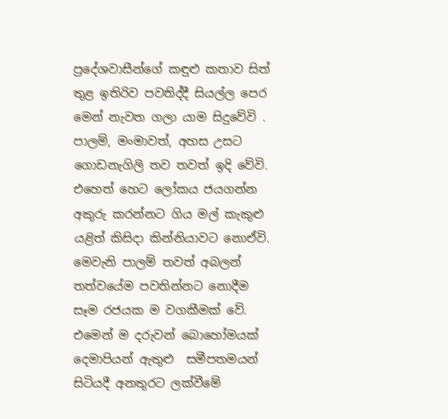ප්‍රදේශවාසීන්ගේ කඳුළු කතාව සිත් තුළ ඉතිරිව පවතිද්දී සියල්ල පෙර මෙන් නැවත ගලා යාම සිදුවේවි . පාලම්, මංමාවත්, අහස උසට ගොඩනැගිලි තව තවත් ඉදි වේවි. එහෙත් හෙට ලෝකය ජයගන්න අකුරු කරන්නට ගිය මල් කැකුළු යළිත් කිසිදා කින්නියාවට නොඒවි. මෙවැනි පාලම් තවත් අබලන් තත්වයේම පවතින්නට නොදීම සෑම රජයක ම වගකීමක් වේ. එමෙන් ම දරුවන් බොහෝමයක් දෙමාපියන් ඇතුළු  සමීපතමයන් සිටියදී අනතුරට ලක්වීමේ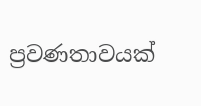ප්‍රවණතාවයක්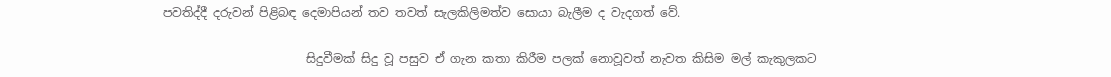පවතිද්දී දරුවන් පිළිබඳ දෙමාපියන් තව තවත් සැලකිලිමත්ව සොයා බැලීම ද වැදගත් වේ.

                        සිදුවීමක් සිදු වූ පසුව ඒ ගැන කතා කිරීම පලක් නොවූවත් නැවත කිසිම මල් කැකුලකට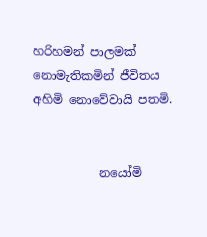හරිහමන් පාලමක් නොමැතිකමින් ජීවිතය අහිමි නොවේවායි පතමි.


           නයෝමි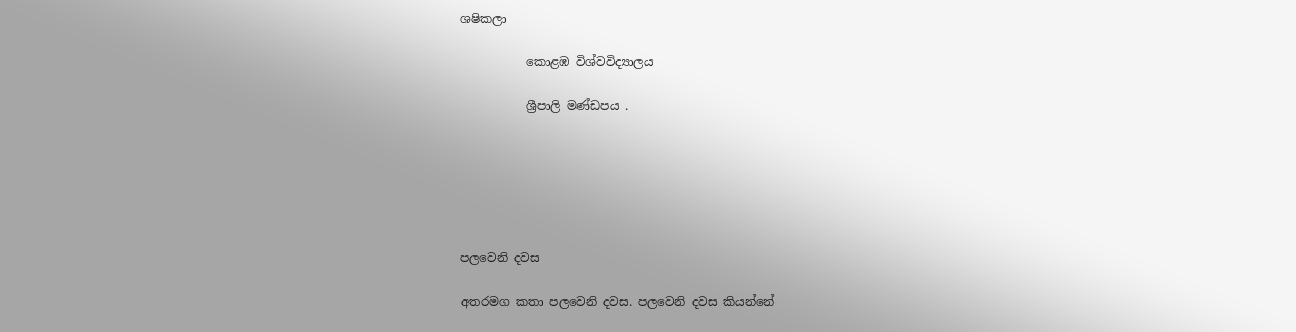ශෂිකලා

           කොළඹ විශ්වවිද්‍යාලය

           ශ්‍රීපාලි මණ්ඩපය .






පලවෙනි දවස

අතරමග කතා පලවෙනි දවස. පලවෙනි දවස කියන්නේ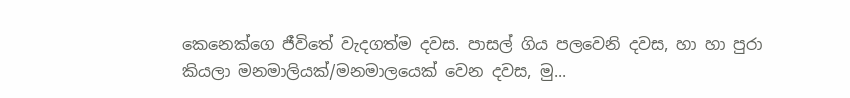කෙනෙක්ගෙ ජීවිතේ වැදගත්ම දවස. පාසල් ගිය පලවෙනි දවස, හා හා පුරා කියලා මනමාලියක්/මනමාලයෙක් වෙන දවස, මු...